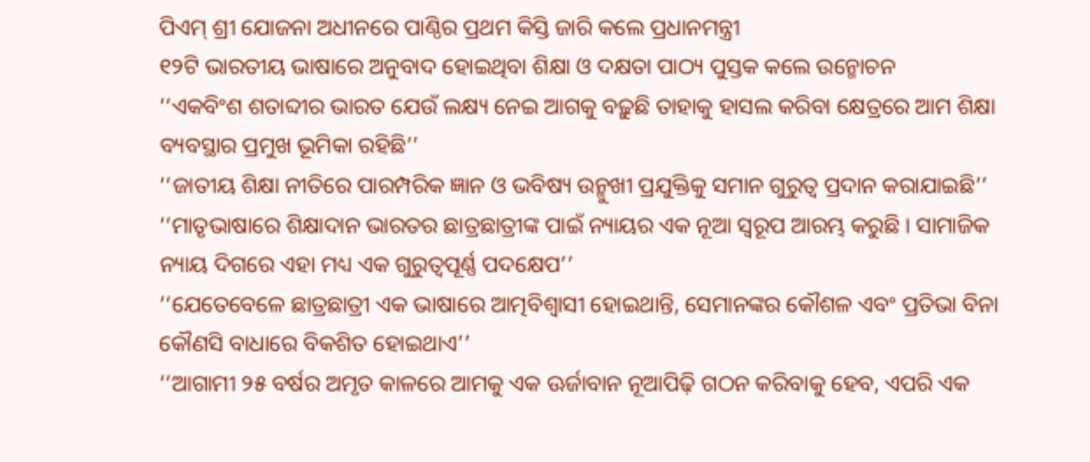ପିଏମ୍‌ ଶ୍ରୀ ଯୋଜନା ଅଧୀନରେ ପାଣ୍ଠିର ପ୍ରଥମ କିସ୍ତି ଜାରି କଲେ ପ୍ରଧାନମନ୍ତ୍ରୀ
୧୨ଟି ଭାରତୀୟ ଭାଷାରେ ଅନୁବାଦ ହୋଇଥିବା ଶିକ୍ଷା ଓ ଦକ୍ଷତା ପାଠ୍ୟ ପୁସ୍ତକ କଲେ ଉନ୍ମୋଚନ
‘‘ଏକବିଂଶ ଶତାବ୍ଦୀର ଭାରତ ଯେଉଁ ଲକ୍ଷ୍ୟ ନେଇ ଆଗକୁ ବଢ଼ୁଛି ତାହାକୁ ହାସଲ କରିବା କ୍ଷେତ୍ରରେ ଆମ ଶିକ୍ଷା ବ୍ୟବସ୍ଥାର ପ୍ରମୁଖ ଭୂମିକା ରହିଛି’’
‘‘ଜାତୀୟ ଶିକ୍ଷା ନୀତିରେ ପାରମ୍ପରିକ ଜ୍ଞାନ ଓ ଭବିଷ୍ୟ ଉନ୍ମୁଖୀ ପ୍ରଯୁକ୍ତିକୁ ସମାନ ଗୁରୁତ୍ୱ ପ୍ରଦାନ କରାଯାଇଛି’’
‘‘ମାତୃଭାଷାରେ ଶିକ୍ଷାଦାନ ଭାରତର ଛାତ୍ରଛାତ୍ରୀଙ୍କ ପାଇଁ ନ୍ୟାୟର ଏକ ନୂଆ ସ୍ୱରୂପ ଆରମ୍ଭ କରୁଛି । ସାମାଜିକ ନ୍ୟାୟ ଦିଗରେ ଏହା ମଧ୍ୟ ଏକ ଗୁରୁତ୍ୱପୂର୍ଣ୍ଣ ପଦକ୍ଷେପ’’
‘‘ଯେତେବେଳେ ଛାତ୍ରଛାତ୍ରୀ ଏକ ଭାଷାରେ ଆତ୍ମବିଶ୍ୱାସୀ ହୋଇଥାନ୍ତି, ସେମାନଙ୍କର କୌଶଳ ଏବଂ ପ୍ରତିଭା ବିନା କୌଣସି ବାଧାରେ ବିକଶିତ ହୋଇଥାଏ’’
‘‘ଆଗାମୀ ୨୫ ବର୍ଷର ଅମୃତ କାଳରେ ଆମକୁ ଏକ ଊର୍ଜାବାନ ନୂଆପିଢ଼ି ଗଠନ କରିବାକୁ ହେବ, ଏପରି ଏକ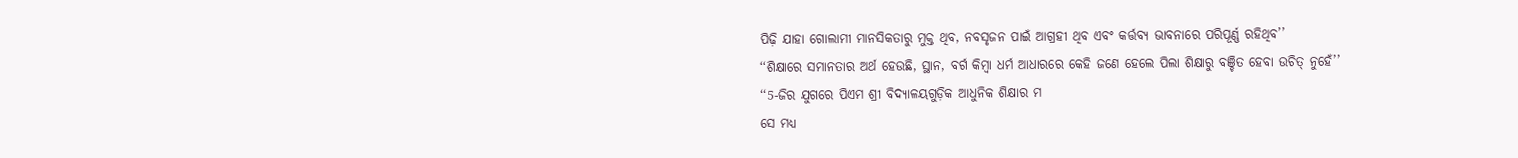ପିଢ଼ି ଯାହା ଗୋଲାମୀ ମାନସିକତାରୁ ମୁକ୍ତ ଥିବ, ନବସୃଜନ ପାଇଁ ଆଗ୍ରହୀ ଥିବ ଏବଂ କର୍ତ୍ତବ୍ୟ ଭାବନାରେ ପରିପୂର୍ଣ୍ଣ ରହିଥିବ’’
‘‘ଶିକ୍ଷାରେ ସମାନତାର ଅର୍ଥ ହେଉଛି, ସ୍ଥାନ, ବର୍ଗ କିମ୍ବା ଧର୍ମ ଆଧାରରେ କେହି ଜଣେ ହେଲେ ପିଲା ଶିକ୍ଷାରୁ ବଞ୍ଚିତ ହେବା ଉଚିତ୍‌ ନୁହେଁ’’
‘‘5-ଜିର ଯୁଗରେ ପିଏମ ଶ୍ରୀ ବିଦ୍ୟାଳୟଗୁଡ଼ିକ ଆଧୁନିକ ଶିକ୍ଷାର ମ
ସେ ମଧ୍ୟ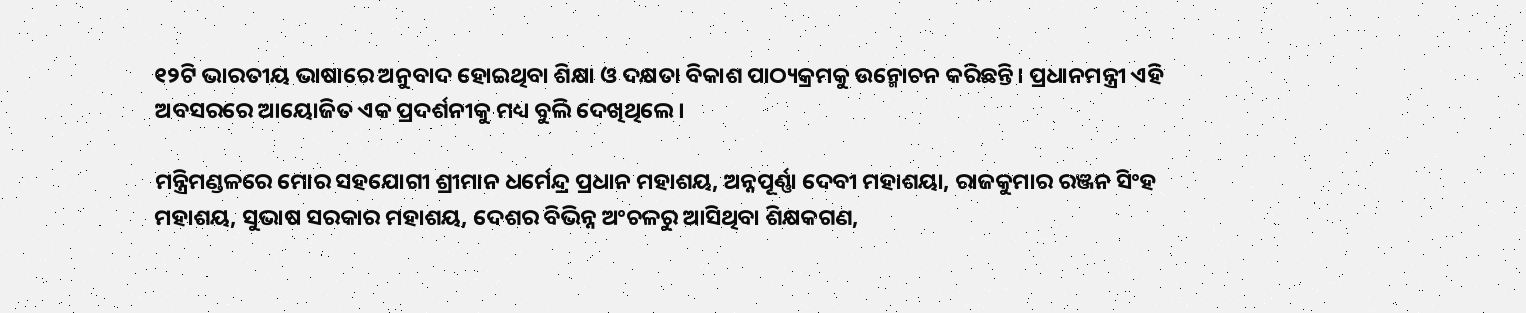୧୨ଟି ଭାରତୀୟ ଭାଷାରେ ଅନୁବାଦ ହୋଇଥିବା ଶିକ୍ଷା ଓ ଦକ୍ଷତା ବିକାଶ ପାଠ୍ୟକ୍ରମକୁ ଉନ୍ମୋଚନ କରିଛନ୍ତି। ପ୍ରଧାନମନ୍ତ୍ରୀ ଏହି ଅବସରରେ ଆୟୋଜିତ ଏକ ପ୍ରଦର୍ଶନୀକୁ ମଧ୍ୟ ବୁଲି ଦେଖିଥିଲେ।

ମନ୍ତ୍ରିମଣ୍ଡଳରେ ମୋର ସହଯୋଗୀ ଶ୍ରୀମାନ ଧର୍ମେନ୍ଦ୍ର ପ୍ରଧାନ ମହାଶୟ, ଅନ୍ନପୂର୍ଣ୍ଣା ଦେବୀ ମହାଶୟା, ରାଜକୁମାର ରଞ୍ଜନ ସିଂହ ମହାଶୟ, ସୁଭାଷ ସରକାର ମହାଶୟ, ଦେଶର ବିଭିନ୍ନ ଅଂଚଳରୁ ଆସିଥିବା ଶିକ୍ଷକଗଣ,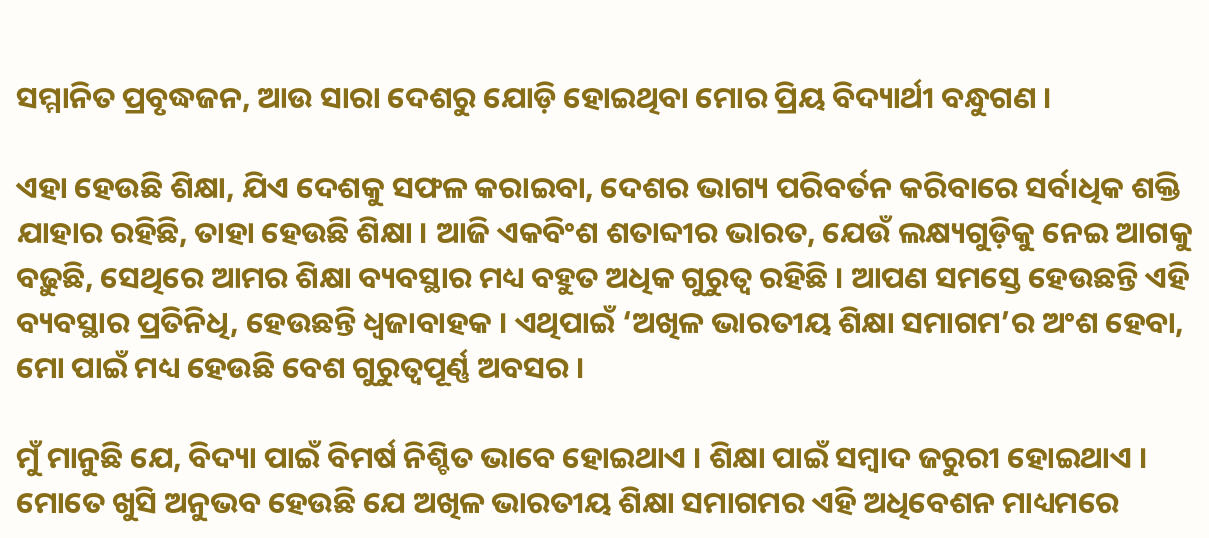ସମ୍ମାନିତ ପ୍ରବୃଦ୍ଧଜନ, ଆଉ ସାରା ଦେଶରୁ ଯୋଡ଼ି ହୋଇଥିବା ମୋର ପ୍ରିୟ ବିଦ୍ୟାର୍ଥୀ ବନ୍ଧୁଗଣ ।

ଏହା ହେଉଛି ଶିକ୍ଷା, ଯିଏ ଦେଶକୁ ସଫଳ କରାଇବା, ଦେଶର ଭାଗ୍ୟ ପରିବର୍ତନ କରିବାରେ ସର୍ବାଧିକ ଶକ୍ତି ଯାହାର ରହିଛି, ତାହା ହେଉଛି ଶିକ୍ଷା । ଆଜି ଏକବିଂଶ ଶତାବ୍ଦୀର ଭାରତ, ଯେଉଁ ଲକ୍ଷ୍ୟଗୁଡ଼ିକୁ ନେଇ ଆଗକୁ ବଢ଼ୁଛି, ସେଥିରେ ଆମର ଶିକ୍ଷା ବ୍ୟବସ୍ଥାର ମଧ୍ୟ ବହୁତ ଅଧିକ ଗୁରୁତ୍ୱ ରହିଛି । ଆପଣ ସମସ୍ତେ ହେଉଛନ୍ତି ଏହି ବ୍ୟବସ୍ଥାର ପ୍ରତିନିଧି, ହେଉଛନ୍ତି ଧ୍ୱଜାବାହକ । ଏଥିପାଇଁ ‘ଅଖିଳ ଭାରତୀୟ ଶିକ୍ଷା ସମାଗମ’ର ଅଂଶ ହେବା, ମୋ ପାଇଁ ମଧ୍ୟ ହେଉଛି ବେଶ ଗୁରୁତ୍ୱପୂର୍ଣ୍ଣ ଅବସର ।

ମୁଁ ମାନୁଛି ଯେ, ବିଦ୍ୟା ପାଇଁ ବିମର୍ଷ ନିଶ୍ଚିତ ଭାବେ ହୋଇଥାଏ । ଶିକ୍ଷା ପାଇଁ ସମ୍ବାଦ ଜରୁରୀ ହୋଇଥାଏ । ମୋତେ ଖୁସି ଅନୁଭବ ହେଉଛି ଯେ ଅଖିଳ ଭାରତୀୟ ଶିକ୍ଷା ସମାଗମର ଏହି ଅଧିବେଶନ ମାଧ୍ୟମରେ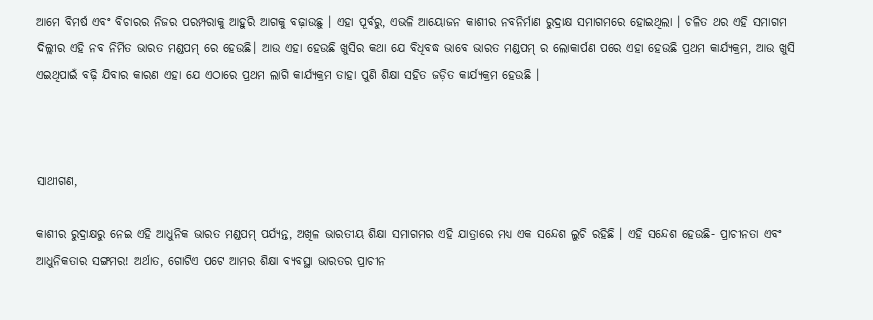ଆମେ ବିମର୍ଷ ଏବଂ ବିଚାରର ନିଜର ପରମ୍ପରାକୁ ଆହୁରି ଆଗକୁ ବଢ଼ାଉଛୁ । ଏହା ପୂର୍ବରୁ, ଏଭଳି ଆୟୋଜନ କାଶୀର ନବନିର୍ମାଣ ରୁଦ୍ରାକ୍ଷ ସମାଗମରେ ହୋଇଥିଲା । ଚଳିତ ଥର ଏହି ସମାଗମ ଦିଲ୍ଲୀର ଏହି ନବ ନିର୍ମିତ ଭାରତ ମଣ୍ଡପମ୍ ରେ ହେଉଛି। ଆଉ ଏହା ହେଉଛି ଖୁସିର କଥା ଯେ ବିଧିବଦ୍ଧ ଭାବେ ଭାରତ ମଣ୍ଡପମ୍ ର ଲୋକାର୍ପଣ ପରେ ଏହା ହେଉଛି ପ୍ରଥମ କାର୍ଯ୍ୟକ୍ରମ, ଆଉ ଖୁସି ଏଇଥିପାଇଁ ବଢ଼ି ଯିବାର କାରଣ ଏହା ଯେ ଏଠାରେ ପ୍ରଥମ ଲାଗି କାର୍ଯ୍ୟକ୍ରମ ତାହା ପୁଣି ଶିକ୍ଷା ସହିତ ଜଡ଼ିତ କାର୍ଯ୍ୟକ୍ରମ ହେଉଛି ।



ସାଥୀଗଣ,

କାଶୀର ରୁଦ୍ରାକ୍ଷରୁ ନେଇ ଏହି ଆଧୁନିକ ଭାରତ ମଣ୍ଡପମ୍ ପର୍ଯ୍ୟନ୍ତ, ଅଖିଳ ଭାରତୀୟ ଶିକ୍ଷା ସମାଗମର ଏହି ଯାତ୍ରାରେ ମଧ୍ୟ ଏକ ସନ୍ଦେଶ ଲୁଚି ରହିଛି । ଏହି ସନ୍ଦେଶ ହେଉଛି- ପ୍ରାଚୀନତା ଏବଂ ଆଧୁନିକତାର ସଙ୍ଗମର! ଅର୍ଥାତ, ଗୋଟିଏ ପଟେ ଆମର ଶିକ୍ଷା ବ୍ୟବସ୍ଥା ଭାରତର ପ୍ରାଚୀନ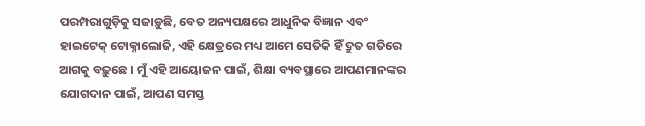ପରମ୍ପରାଗୁଡ଼ିକୁ ସଜାଡ଼ୁଛି, ବେତ ଅନ୍ୟପକ୍ଷରେ ଆଧୁନିକ ବିଜ୍ଞାନ ଏବଂ ହାଇଟେକ୍ ଟୋକ୍ନାଲୋଜି, ଏହି କ୍ଷେତ୍ରରେ ମଧ୍ୟ ଆମେ ସେତିକି ହିଁ ଦ୍ରୁତ ଗତିରେ ଆଗକୁ ବଢ଼ୁଛେ । ମୁଁ ଏହି ଆୟୋଜନ ପାଇଁ, ଶିକ୍ଷା ବ୍ୟବସ୍ଥାରେ ଆପଣମାନଙ୍କର ଯୋଗଦାନ ପାଇଁ, ଆପଣ ସମସ୍ତ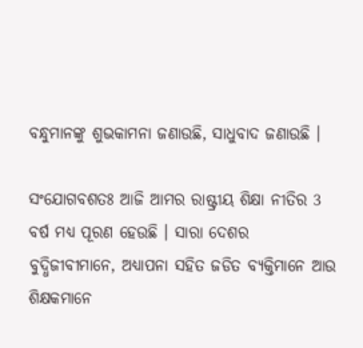ବନ୍ଧୁମାନଙ୍କୁ ଶୁଭକାମନା ଜଣାଉଛି, ସାଧୁବାଦ ଜଣାଉଛି ।

ସଂଯୋଗବଶତଃ ଆଜି ଆମର ରାଷ୍ଟ୍ରୀୟ ଶିକ୍ଷା ନୀତିର 3 ବର୍ଷ ମଧ୍ୟ ପୂରଣ ହେଉଛି । ସାରା ଦେଶର ବୁଦ୍ଧିଜୀବୀମାନେ, ଅଧ୍ୟାପନା ସହିତ ଜଡିତ ବ୍ୟକ୍ତିମାନେ ଆଉ ଶିକ୍ଷକମାନେ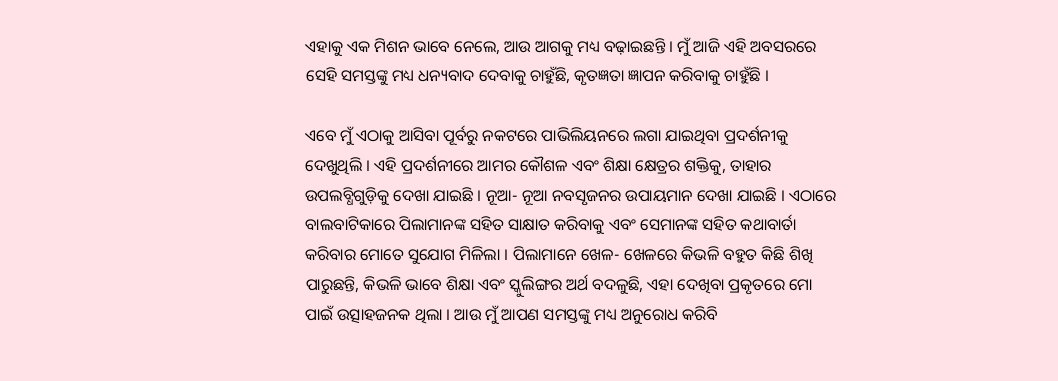ଏହାକୁ ଏକ ମିଶନ ଭାବେ ନେଲେ, ଆଉ ଆଗକୁ ମଧ୍ୟ ବଢ଼ାଇଛନ୍ତି । ମୁଁ ଆଜି ଏହି ଅବସରରେ ସେହି ସମସ୍ତଙ୍କୁ ମଧ୍ୟ ଧନ୍ୟବାଦ ଦେବାକୁ ଚାହୁଁଛି, କୃତଜ୍ଞତା ଜ୍ଞାପନ କରିବାକୁ ଚାହୁଁଛି ।

ଏବେ ମୁଁ ଏଠାକୁ ଆସିବା ପୂର୍ବରୁ ନକଟରେ ପାଭିଲିୟନରେ ଲଗା ଯାଇଥିବା ପ୍ରଦର୍ଶନୀକୁ ଦେଖୁଥିଲି । ଏହି ପ୍ରଦର୍ଶନୀରେ ଆମର କୌଶଳ ଏବଂ ଶିକ୍ଷା କ୍ଷେତ୍ରର ଶକ୍ତିକୁ, ତାହାର ଉପଲବ୍ଧିଗୁଡ଼ିକୁ ଦେଖା ଯାଇଛି । ନୂଆ- ନୂଆ ନବସୃଜନର ଉପାୟମାନ ଦେଖା ଯାଇଛି । ଏଠାରେ ବାଲବାଟିକାରେ ପିଲାମାନଙ୍କ ସହିତ ସାକ୍ଷାତ କରିବାକୁ ଏବଂ ସେମାନଙ୍କ ସହିତ କଥାବାର୍ତା କରିବାର ମୋତେ ସୁଯୋଗ ମିଳିଲା । ପିଲାମାନେ ଖେଳ- ଖେଳରେ କିଭଳି ବହୁତ କିଛି ଶିଖି ପାରୁଛନ୍ତି, କିଭଳି ଭାବେ ଶିକ୍ଷା ଏବଂ ସ୍କୁଲିଙ୍ଗର ଅର୍ଥ ବଦଳୁଛି, ଏହା ଦେଖିବା ପ୍ରକୃତରେ ମୋ ପାଇଁ ଉତ୍ସାହଜନକ ଥିଲା । ଆଉ ମୁଁ ଆପଣ ସମସ୍ତଙ୍କୁ ମଧ୍ୟ ଅନୁରୋଧ କରିବି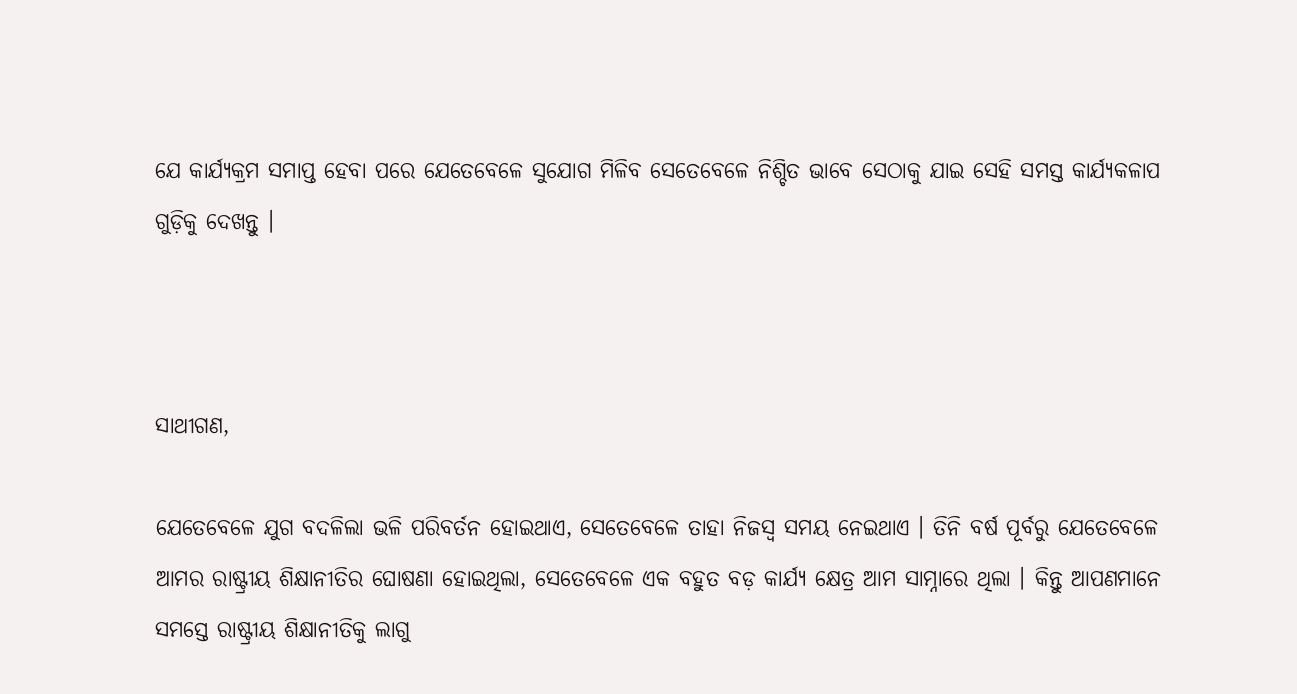ଯେ କାର୍ଯ୍ୟକ୍ରମ ସମାପ୍ତ ହେବା ପରେ ଯେତେବେଳେ ସୁଯୋଗ ମିଳିବ ସେତେବେଳେ ନିଶ୍ଚିତ ଭାବେ ସେଠାକୁ ଯାଇ ସେହି ସମସ୍ତ କାର୍ଯ୍ୟକଳାପ ଗୁଡ଼ିକୁ ଦେଖନ୍ତୁ ।



ସାଥୀଗଣ,

ଯେତେବେଳେ ଯୁଗ ବଦଳିଲା ଭଳି ପରିବର୍ତନ ହୋଇଥାଏ, ସେତେବେଳେ ତାହା ନିଜସ୍ୱ ସମୟ ନେଇଥାଏ । ତିନି ବର୍ଷ ପୂର୍ବରୁ ଯେତେବେଳେ ଆମର ରାଷ୍ଟ୍ରୀୟ ଶିକ୍ଷାନୀତିର ଘୋଷଣା ହୋଇଥିଲା, ସେତେବେଳେ ଏକ ବହୁତ ବଡ଼ କାର୍ଯ୍ୟ କ୍ଷେତ୍ର ଆମ ସାମ୍ନାରେ ଥିଲା । କିନ୍ତୁ ଆପଣମାନେ ସମସ୍ତେ ରାଷ୍ଟ୍ରୀୟ ଶିକ୍ଷାନୀତିକୁ ଲାଗୁ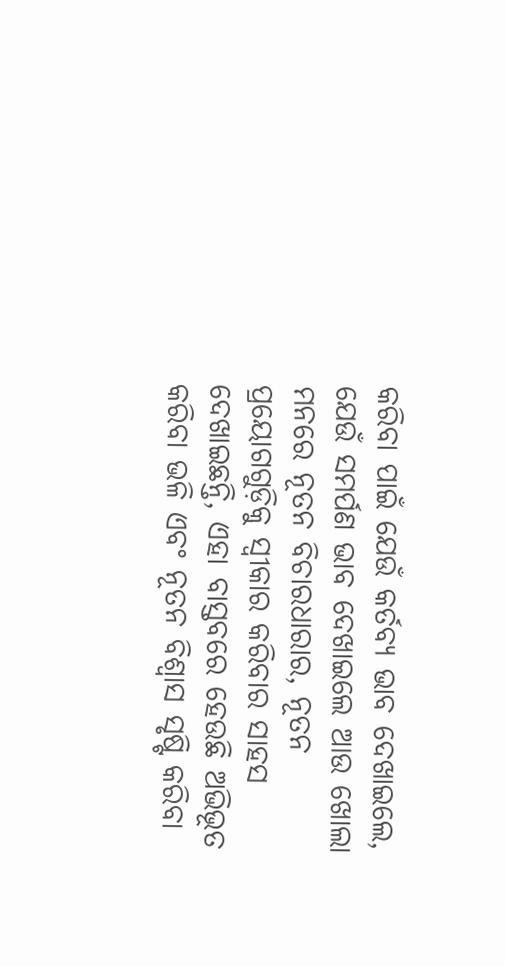କରିବା ପାଇଁ ଯେଉଁ କର୍ତବ୍ୟ ଭାବ ଦେଖାଇଲେ, ଯେଉଁ ସମର୍ପଣ ଭାବ ଦେଖାଇଲେ ଆଉ ଖୋଲା ମନରେ ନୂତନ ବିଚାରଧାରାର, ନୂତନ ପ୍ରୟୋଗଗୁଡ଼ିକୁ ସ୍ୱୀକାର କରିବାର ସାହସ ଦେଖାଇଛନ୍ତି, ଏହା ବାସ୍ତବରେ ହେଉଛି ଅଭିଭୂତ କରିବା ଭଳି ଏବଂ ନୂତନ ବିଶ୍ୱାସ ସୃଷ୍ଟି କରିବା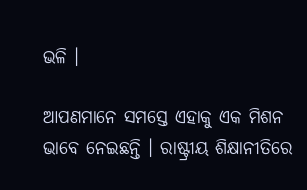ଭଳି ।

ଆପଣମାନେ ସମସ୍ତେ ଏହାକୁ ଏକ ମିଶନ ଭାବେ ନେଇଛନ୍ତି । ରାଷ୍ଟ୍ରୀୟ ଶିକ୍ଷାନୀତିରେ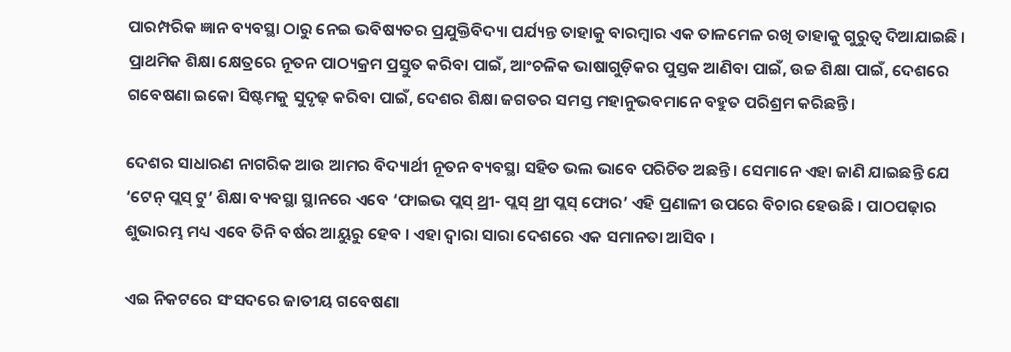ପାରମ୍ପରିକ ଜ୍ଞାନ ବ୍ୟବସ୍ଥା ଠାରୁ ନେଇ ଭବିଷ୍ୟତର ପ୍ରଯୁକ୍ତିବିଦ୍ୟା ପର୍ଯ୍ୟନ୍ତ ତାହାକୁ ବାରମ୍ବାର ଏକ ତାଳମେଳ ରଖି ତାହାକୁ ଗୁରୁତ୍ୱ ଦିଆଯାଇଛି । ପ୍ରାଥମିକ ଶିକ୍ଷା କ୍ଷେତ୍ରରେ ନୂତନ ପାଠ୍ୟକ୍ରମ ପ୍ରସ୍ତୁତ କରିବା ପାଇଁ, ଆଂଚଳିକ ଭାଷାଗୁଡ଼ିକର ପୁସ୍ତକ ଆଣିବା ପାଇଁ, ଉଚ୍ଚ ଶିକ୍ଷା ପାଇଁ, ଦେଶରେ ଗବେଷଣା ଇକୋ ସିଷ୍ଟମକୁ ସୁଦୃଢ଼ କରିବା ପାଇଁ, ଦେଶର ଶିକ୍ଷା ଜଗତର ସମସ୍ତ ମହାନୁଭବମାନେ ବହୁତ ପରିଶ୍ରମ କରିଛନ୍ତି ।

ଦେଶର ସାଧାରଣ ନାଗରିକ ଆଉ ଆମର ବିଦ୍ୟାର୍ଥୀ ନୂତନ ବ୍ୟବସ୍ଥା ସହିତ ଭଲ ଭାବେ ପରିଚିତ ଅଛନ୍ତି । ସେମାନେ ଏହା ଜାଣି ଯାଇଛନ୍ତି ଯେ ‘ଟେନ୍ ପ୍ଲସ୍ ଟୁ’ ଶିକ୍ଷା ବ୍ୟବସ୍ଥା ସ୍ଥାନରେ ଏବେ ‘ଫାଇଭ ପ୍ଲସ୍ ଥ୍ରୀ- ପ୍ଲସ୍ ଥ୍ରୀ ପ୍ଲସ୍ ଫୋର’ ଏହି ପ୍ରଣାଳୀ ଉପରେ ବିଚାର ହେଉଛି । ପାଠପଢ଼ାର ଶୁଭାରମ୍ଭ ମଧ୍ୟ ଏବେ ତିନି ବର୍ଷର ଆୟୁରୁ ହେବ । ଏହା ଦ୍ୱାରା ସାରା ଦେଶରେ ଏକ ସମାନତା ଆସିବ ।

ଏଇ ନିକଟରେ ସଂସଦରେ ଜାତୀୟ ଗବେଷଣା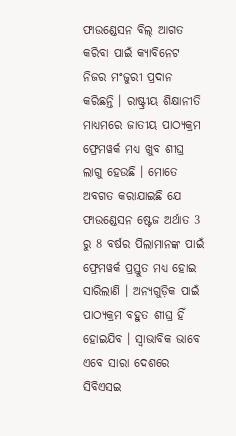ଫାଉଣ୍ଡେସନ ବିଲ୍ ଆଗତ କରିବା ପାଇଁ କ୍ୟାବିନେଟ ନିଜର ମଂଜୁରୀ ପ୍ରଦାନ କରିଛନ୍ତି । ରାଷ୍ଟ୍ରୀୟ ଶିକ୍ଷାନୀତି ମାଧ୍ୟମରେ ଜାତୀୟ ପାଠ୍ୟକ୍ରମ ଫ୍ରେମୱର୍କ ମଧ୍ୟ ଖୁବ ଶୀଘ୍ର ଲାଗୁ ହେଉଛି । ମୋତେ ଅବଗତ କରାଯାଇଛି ଯେ ଫାଉଣ୍ଡେସନ ଷ୍ଟେଜ ଅର୍ଥାତ 3 ରୁ 8 ବର୍ଷର ପିଲାମାନଙ୍କ ପାଇଁ ଫ୍ରେମୱର୍କ ପ୍ରସ୍ତୁତ ମଧ୍ୟ ହୋଇ ସାରିଲାଣି । ଅନ୍ୟଗୁଡ଼ିକ ପାଇଁ ପାଠ୍ୟକ୍ରମ ବହୁତ ଶୀଘ୍ର ହିଁ ହୋଇଯିବ । ସ୍ୱାଭାବିକ ଭାବେ ଏବେ ସାରା ଦେଶରେ ସିବିଏସଇ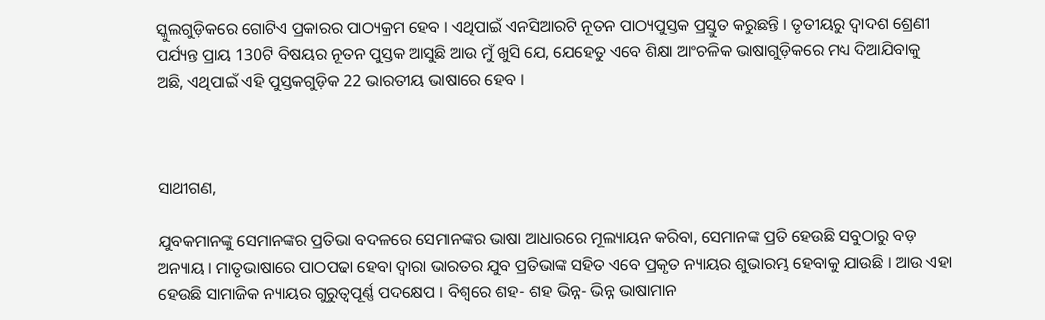ସ୍କୁଲଗୁଡ଼ିକରେ ଗୋଟିଏ ପ୍ରକାରର ପାଠ୍ୟକ୍ରମ ହେବ । ଏଥିପାଇଁ ଏନସିଆରଟି ନୂତନ ପାଠ୍ୟପୁସ୍ତକ ପ୍ରସ୍ତୁତ କରୁଛନ୍ତି । ତୃତୀୟରୁ ଦ୍ୱାଦଶ ଶ୍ରେଣୀ ପର୍ଯ୍ୟନ୍ତ ପ୍ରାୟ 130ଟି ବିଷୟର ନୂତନ ପୁସ୍ତକ ଆସୁଛି ଆଉ ମୁଁ ଖୁସି ଯେ, ଯେହେତୁ ଏବେ ଶିକ୍ଷା ଆଂଚଳିକ ଭାଷାଗୁଡ଼ିକରେ ମଧ୍ୟ ଦିଆଯିବାକୁ ଅଛି, ଏଥିପାଇଁ ଏହି ପୁସ୍ତକଗୁଡ଼ିକ 22 ଭାରତୀୟ ଭାଷାରେ ହେବ ।



ସାଥୀଗଣ,

ଯୁବକମାନଙ୍କୁ ସେମାନଙ୍କର ପ୍ରତିଭା ବଦଳରେ ସେମାନଙ୍କର ଭାଷା ଆଧାରରେ ମୂଲ୍ୟାୟନ କରିବା, ସେମାନଙ୍କ ପ୍ରତି ହେଉଛି ସବୁଠାରୁ ବଡ଼ ଅନ୍ୟାୟ । ମାତୃଭାଷାରେ ପାଠପଢା ହେବା ଦ୍ୱାରା ଭାରତର ଯୁବ ପ୍ରତିଭାଙ୍କ ସହିତ ଏବେ ପ୍ରକୃତ ନ୍ୟାୟର ଶୁଭାରମ୍ଭ ହେବାକୁ ଯାଉଛି । ଆଉ ଏହା ହେଉଛି ସାମାଜିକ ନ୍ୟାୟର ଗୁରୁତ୍ୱପୂର୍ଣ୍ଣ ପଦକ୍ଷେପ । ବିଶ୍ୱରେ ଶହ- ଶହ ଭିନ୍ନ- ଭିନ୍ନ ଭାଷାମାନ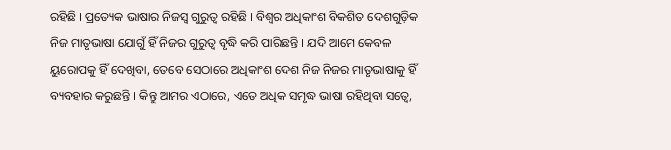ରହିଛି । ପ୍ରତ୍ୟେକ ଭାଷାର ନିଜସ୍ୱ ଗୁରୁତ୍ୱ ରହିଛି । ବିଶ୍ୱର ଅଧିକାଂଶ ବିକଶିତ ଦେଶଗୁଡ଼ିକ ନିଜ ମାତୃଭାଷା ଯୋଗୁଁ ହିଁ ନିଜର ଗୁରୁତ୍ୱ ବୃଦ୍ଧି କରି ପାରିଛନ୍ତି । ଯଦି ଆମେ କେବଳ ୟୁରୋପକୁ ହିଁ ଦେଖିବା, ତେବେ ସେଠାରେ ଅଧିକାଂଶ ଦେଶ ନିଜ ନିଜର ମାତୃଭାଷାକୁ ହିଁ ବ୍ୟବହାର କରୁଛନ୍ତି । କିନ୍ତୁ ଆମର ଏଠାରେ, ଏତେ ଅଧିକ ସମୃଦ୍ଧ ଭାଷା ରହିଥିବା ସତ୍ୱେ,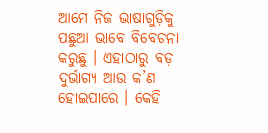ଆମେ ନିଜ ଭାଷାଗୁଡ଼ିକୁ ପଛୁଆ ଭାବେ ବିବେଚନା କରୁଛୁ । ଏହାଠାରୁ ବଡ଼ ଦୁର୍ଭାଗ୍ୟ ଆଉ କ’ଣ ହୋଇପାରେ । କେହି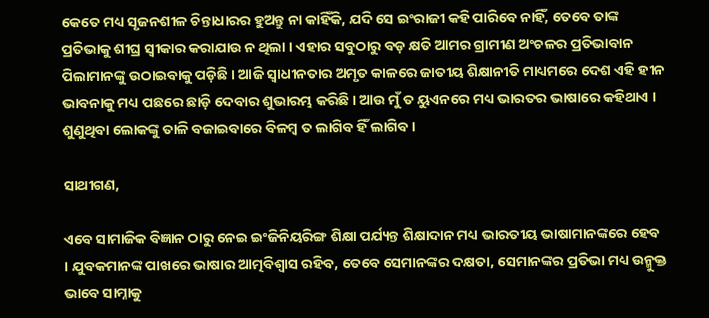କେତେ ମଧ୍ୟ ସୃଜନଶୀଳ ଚିନ୍ତାଧାରର ହୁଅନ୍ତୁ ନା କାହିଁକି, ଯଦି ସେ ଇଂରାଜୀ କହି ପାରିବେ ନାହିଁ, ତେବେ ତାଙ୍କ ପ୍ରତିଭାକୁ ଶୀଘ୍ର ସ୍ୱୀକାର କରାଯାଉ ନ ଥିଲା । ଏହାର ସବୁଠାରୁ ବଡ଼ କ୍ଷତି ଆମର ଗ୍ରାମୀଣ ଅଂଚଳର ପ୍ରତିଭାବାନ ପିଲାମାନଙ୍କୁ ଉଠାଇବାକୁ ପଡ଼ିଛି । ଆଜି ସ୍ୱାଧୀନତାର ଅମୃତ କାଳରେ ଜାତୀୟ ଶିକ୍ଷାନୀତି ମାଧ୍ୟମରେ ଦେଶ ଏହି ହୀନ ଭାବନାକୁ ମଧ୍ୟ ପଛରେ ଛାଡ଼ି ଦେବାର ଶୁଭାରମ୍ଭ କରିଛି । ଆଉ ମୁଁ ତ ୟୁଏନରେ ମଧ୍ୟ ଭାରତର ଭାଷାରେ କହିଥାଏ । ଶୁଣୁଥିବା ଲୋକଙ୍କୁ ତାଳି ବଜାଇବାରେ ବିଳମ୍ବ ତ ଲାଗିବ ହିଁ ଲାଗିବ ।

ସାଥୀଗଣ,

ଏବେ ସାମାଜିକ ବିଜ୍ଞାନ ଠାରୁ ନେଇ ଇଂଜିନିୟରିଙ୍ଗ ଶିକ୍ଷା ପର୍ଯ୍ୟନ୍ତ ଶିକ୍ଷାଦାନ ମଧ୍ୟ ଭାରତୀୟ ଭାଷାମାନଙ୍କରେ ହେବ । ଯୁବକମାନଙ୍କ ପାଖରେ ଭାଷାର ଆତ୍ମବିଶ୍ୱାସ ରହିବ, ତେବେ ସେମାନଙ୍କର ଦକ୍ଷତା, ସେମାନଙ୍କର ପ୍ରତିଭା ମଧ୍ୟ ଉନ୍ମୁକ୍ତ ଭାବେ ସାମ୍ନାକୁ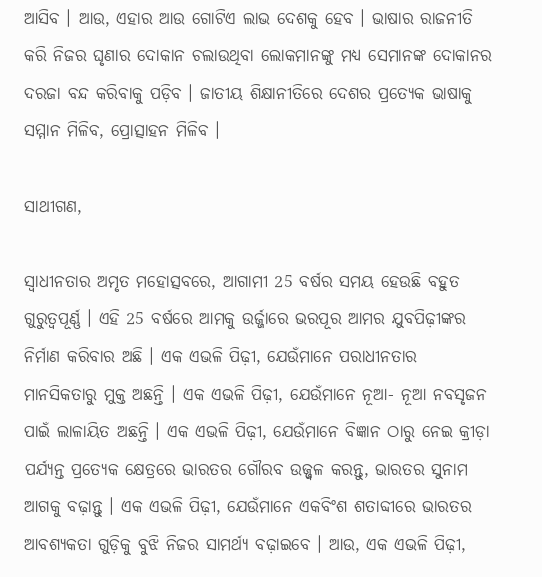ଆସିବ । ଆଉ, ଏହାର ଆଉ ଗୋଟିଏ ଲାଭ ଦେଶକୁ ହେବ । ଭାଷାର ରାଜନୀତି କରି ନିଜର ଘୃଣାର ଦୋକାନ ଚଲାଉଥିବା ଲୋକମାନଙ୍କୁ ମଧ୍ୟ ସେମାନଙ୍କ ଦୋକାନର ଦରଜା ବନ୍ଦ କରିବାକୁ ପଡ଼ିବ । ଜାତୀୟ ଶିକ୍ଷାନୀତିରେ ଦେଶର ପ୍ରତ୍ୟେକ ଭାଷାକୁ ସମ୍ମାନ ମିଳିବ, ପ୍ରୋତ୍ସାହନ ମିଳିବ ।

ସାଥୀଗଣ,

ସ୍ୱାଧୀନତାର ଅମୃତ ମହୋତ୍ସବରେ, ଆଗାମୀ 25 ବର୍ଷର ସମୟ ହେଉଛି ବହୁତ ଗୁରୁତ୍ୱପୂର୍ଣ୍ଣ । ଏହି 25 ବର୍ଷରେ ଆମକୁ ଉର୍ଜ୍ଜାରେ ଭରପୂର ଆମର ଯୁବପିଢ଼ୀଙ୍କର ନିର୍ମାଣ କରିବାର ଅଛି । ଏକ ଏଭଳି ପିଢ଼ୀ, ଯେଉଁମାନେ ପରାଧୀନତାର ମାନସିକତାରୁ ମୁକ୍ତ ଅଛନ୍ତି । ଏକ ଏଭଳି ପିଢ଼ୀ, ଯେଉଁମାନେ ନୂଆ- ନୂଆ ନବସୃଜନ ପାଇଁ ଲାଳାୟିତ ଅଛନ୍ତି । ଏକ ଏଭଳି ପିଢ଼ୀ, ଯେଉଁମାନେ ବିଜ୍ଞାନ ଠାରୁ ନେଇ କ୍ରୀଡ଼ା ପର୍ଯ୍ୟନ୍ତ ପ୍ରତ୍ୟେକ କ୍ଷେତ୍ରରେ ଭାରତର ଗୌରବ ଉଜ୍ଜ୍ୱଳ କରନ୍ତୁ, ଭାରତର ସୁନାମ ଆଗକୁ ବଢ଼ାନ୍ତୁ । ଏକ ଏଭଳି ପିଢ଼ୀ, ଯେଉଁମାନେ ଏକବିଂଶ ଶତାବ୍ଦୀରେ ଭାରତର ଆବଶ୍ୟକତା ଗୁଡ଼ିକୁ ବୁଝି ନିଜର ସାମର୍ଥ୍ୟ ବଢ଼ାଇବେ । ଆଉ, ଏକ ଏଭଳି ପିଢ଼ୀ,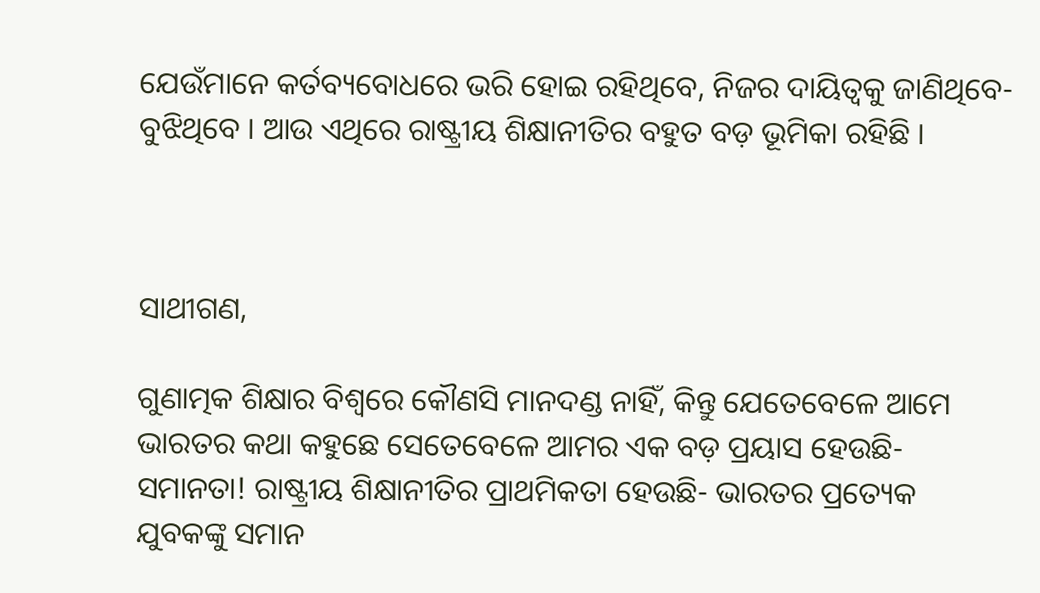ଯେଉଁମାନେ କର୍ତବ୍ୟବୋଧରେ ଭରି ହୋଇ ରହିଥିବେ, ନିଜର ଦାୟିତ୍ୱକୁ ଜାଣିଥିବେ- ବୁଝିଥିବେ । ଆଉ ଏଥିରେ ରାଷ୍ଟ୍ରୀୟ ଶିକ୍ଷାନୀତିର ବହୁତ ବଡ଼ ଭୂମିକା ରହିଛି ।



ସାଥୀଗଣ,

ଗୁଣାତ୍ମକ ଶିକ୍ଷାର ବିଶ୍ୱରେ କୌଣସି ମାନଦଣ୍ଡ ନାହିଁ, କିନ୍ତୁ ଯେତେବେଳେ ଆମେ ଭାରତର କଥା କହୁଛେ ସେତେବେଳେ ଆମର ଏକ ବଡ଼ ପ୍ରୟାସ ହେଉଛି- ସମାନତା! ରାଷ୍ଟ୍ରୀୟ ଶିକ୍ଷାନୀତିର ପ୍ରାଥମିକତା ହେଉଛି- ଭାରତର ପ୍ରତ୍ୟେକ ଯୁବକଙ୍କୁ ସମାନ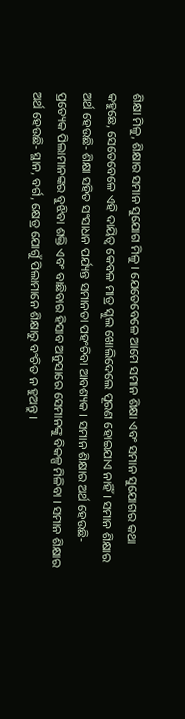ଶିକ୍ଷା ମିଳୁ, ଶିକ୍ଷାର ସମାନ ସୁଯୋଗ ମିଳୁ । ଯେତେବେଳେ ଆମେ ସମାନ ଶିକ୍ଷା ଏବଂ ସମାନ ସୁଯୋଗର କଥା କହୁଛେ, ସେତେବେଳେ ଏହି ଦାୟିତ୍ୱ କେବଳ ମାତ୍ର ସ୍କୁଲ ଖୋଲିଦେଲେ ପୂରଣ ହୋଇଯାଏ ନାହିଁ । ସମାନ ଶିକ୍ଷାର ଅର୍ଥ ହେଉଛି- ଶିକ୍ଷା ସହିତ ସଂସାଧନ ପର୍ଯ୍ୟନ୍ତ ସମାନତା ପହଂଚିବା ଆବଶ୍ୟକ । ସମାନ ଶିକ୍ଷାର ଅର୍ଥ ହେଉଛି- ପ୍ରତ୍ୟେକ ପିଲାମାନଙ୍କର ବୁଝିବା ଶକ୍ତି ଏବଂ ବାଛିବାର ହିସାବ ଅନୁସାରେ ସେମାନଙ୍କୁ ବିକଳ୍ପ ମିଳିବା । ସମାନ ଶିକ୍ଷାର ଅର୍ଥ ହେଉଛି- ସ୍ଥାନ, ବର୍ଗ, କ୍ଷେତ୍ର ଯୋଗୁଁ ପିଲାମାନେ ଶିକ୍ଷାରୁ ବଂଚିତ ନ ହୁଅନ୍ତୁ ।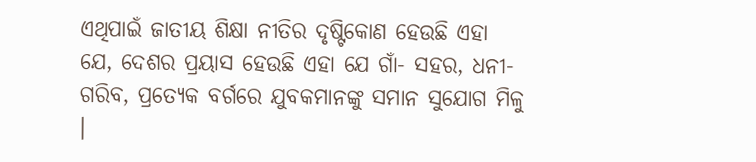ଏଥିପାଇଁ ଜାତୀୟ ଶିକ୍ଷା ନୀତିର ଦୃଷ୍ଟିକୋଣ ହେଉଛି ଏହା ଯେ, ଦେଶର ପ୍ରୟାସ ହେଉଛି ଏହା ଯେ ଗାଁ- ସହର, ଧନୀ- ଗରିବ, ପ୍ରତ୍ୟେକ ବର୍ଗରେ ଯୁବକମାନଙ୍କୁ ସମାନ ସୁଯୋଗ ମିଳୁ ।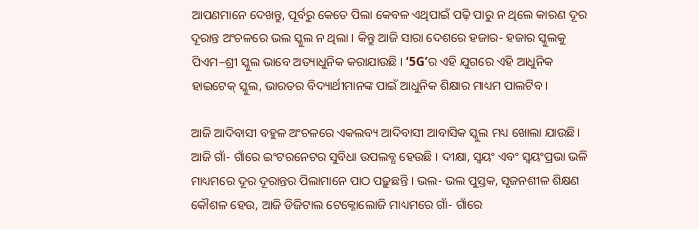ଆପଣମାନେ ଦେଖନ୍ତୁ, ପୂର୍ବରୁ କେତେ ପିଲା କେବଳ ଏଥିପାଇଁ ପଢ଼ି ପାରୁ ନ ଥିଲେ କାରଣ ଦୂର ଦୂରାନ୍ତ ଅଂଚଳରେ ଭଲ ସ୍କୁଲ ନ ଥିଲା । କିନ୍ତୁ ଆଜି ସାରା ଦେଶରେ ହଜାର- ହଜାର ସ୍କୁଲକୁ ପିଏମ–ଶ୍ରୀ ସ୍କୁଲ ଭାବେ ଅତ୍ୟାଧୁନିକ କରାଯାଉଛି । ‘5G’ର ଏହି ଯୁଗରେ ଏହି ଆଧୁନିକ ହାଇଟେକ୍ ସ୍କୁଲ, ଭାରତର ବିଦ୍ୟାର୍ଥୀମାନଙ୍କ ପାଇଁ ଆଧୁନିକ ଶିକ୍ଷାର ମାଧ୍ୟମ ପାଲଟିବ ।

ଆଜି ଆଦିବାସୀ ବହୁଳ ଅଂଚଳରେ ଏକଲବ୍ୟ ଆଦିବାସୀ ଆବାସିକ ସ୍କୁଲ ମଧ୍ୟ ଖୋଲା ଯାଉଛି। ଆଜି ଗାଁ- ଗାଁରେ ଇଂଟରନେଟର ସୁବିଧା ଉପଲବ୍ଧ ହେଉଛି । ଦୀକ୍ଷା, ସ୍ୱୟଂ ଏବଂ ସ୍ୱୟଂପ୍ରଭା ଭଳି ମାଧ୍ୟମରେ ଦୂର ଦୂରାନ୍ତର ପିଲାମାନେ ପାଠ ପଢ଼ୁଛନ୍ତି । ଭଲ- ଭଲ ପୁସ୍ତକ, ସୃଜନଶୀଳ ଶିକ୍ଷଣ କୌଶଳ ହେଉ, ଆଜି ଡିଜିଟାଲ ଟେକ୍ନୋଲୋଜି ମାଧ୍ୟମରେ ଗାଁ- ଗାଁରେ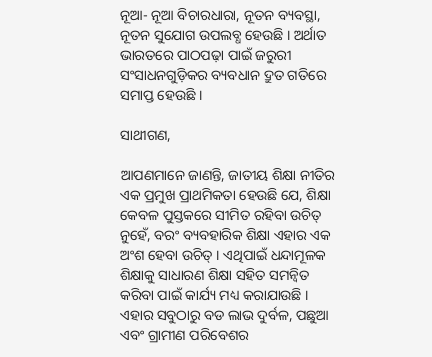ନୂଆ- ନୂଆ ବିଚାରଧାରା, ନୂତନ ବ୍ୟବସ୍ଥା, ନୂତନ ସୁଯୋଗ ଉପଲବ୍ଧ ହେଉଛି । ଅର୍ଥାତ ଭାରତରେ ପାଠପଢ଼ା ପାଇଁ ଜରୁରୀ ସଂସାଧନଗୁଡ଼ିକର ବ୍ୟବଧାନ ଦ୍ରୁତ ଗତିରେ ସମାପ୍ତ ହେଉଛି ।

ସାଥୀଗଣ,

ଆପଣମାନେ ଜାଣନ୍ତି, ଜାତୀୟ ଶିକ୍ଷା ନୀତିର ଏକ ପ୍ରମୁଖ ପ୍ରାଥମିକତା ହେଉଛି ଯେ, ଶିକ୍ଷା କେବଳ ପୁସ୍ତକରେ ସୀମିତ ରହିବା ଉଚିତ୍ ନୁହେଁ, ବରଂ ବ୍ୟବହାରିକ ଶିକ୍ଷା ଏହାର ଏକ ଅଂଶ ହେବା ଉଚିତ୍ । ଏଥିପାଇଁ ଧନ୍ଦାମୂଳକ ଶିକ୍ଷାକୁ ସାଧାରଣ ଶିକ୍ଷା ସହିତ ସମନ୍ବିତ କରିବା ପାଇଁ କାର୍ଯ୍ୟ ମଧ୍ୟ କରାଯାଉଛି । ଏହାର ସବୁଠାରୁ ବଡ ଲାଭ ଦୁର୍ବଳ, ପଛୁଆ ଏବଂ ଗ୍ରାମୀଣ ପରିବେଶର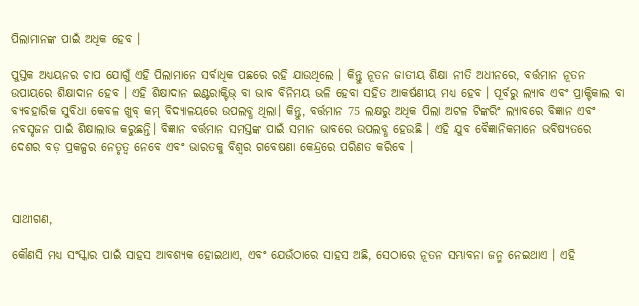ପିଲାମାନଙ୍କ ପାଇଁ ଅଧିକ ହେବ ।

ପୁସ୍ତକ ଅଧ୍ୟୟନର ଚାପ ଯୋଗୁଁ ଏହି ପିଲାମାନେ ସର୍ବାଧିକ ପଛରେ ରହି ଯାଉଥିଲେ । କିନ୍ତୁ ନୂତନ ଜାତୀୟ ଶିକ୍ଷା ନୀତି ଅଧୀନରେ, ବର୍ତ୍ତମାନ ନୂତନ ଉପାୟରେ ଶିକ୍ଷାଦାନ ହେବ । ଏହି ଶିକ୍ଷାଦାନ ଇଣ୍ଟରାକ୍ଟିଭ୍ ବା ଭାବ ବିନିମୟ ଭଳି ହେବା ସହିତ ଆକର୍ଷଣୀୟ ମଧ୍ୟ ହେବ । ପୂର୍ବରୁ ଲ୍ୟାବ ଏବଂ ପ୍ରାକ୍ଟିକାଲ ବା ବ୍ୟବହାରିକ ସୁବିଧା କେବଳ ଖୁବ୍ କମ୍ ବିଦ୍ୟାଳୟରେ ଉପଲବ୍ଧ ଥିଲା। କିନ୍ତୁ, ବର୍ତ୍ତମାନ 75 ଲକ୍ଷରୁ ଅଧିକ ପିଲା ଅଟଳ ଟିଙ୍କରିଂ ଲ୍ୟାବରେ ବିଜ୍ଞାନ ଏବଂ ନବସୃଜନ ପାଇଁ ଶିକ୍ଷାଲାଭ କରୁଛନ୍ତି। ବିଜ୍ଞାନ ବର୍ତ୍ତମାନ ସମସ୍ତଙ୍କ ପାଇଁ ସମାନ ଭାବରେ ଉପଲବ୍ଧ ହେଉଛି । ଏହି ଯୁବ ବୈଜ୍ଞାନିକମାନେ ଭବିଷ୍ୟତରେ ଦେଶର ବଡ଼ ପ୍ରକଳ୍ପର ନେତୃତ୍ୱ ନେବେ ଏବଂ ଭାରତକୁ ବିଶ୍ୱର ଗବେଷଣା କେନ୍ଦ୍ରରେ ପରିଣତ କରିବେ ।



ସାଥୀଗଣ,

କୌଣସି ମଧ୍ୟ ସଂସ୍କାର ପାଇଁ ସାହସ ଆବଶ୍ୟକ ହୋଇଥାଏ, ଏବଂ ଯେଉଁଠାରେ ସାହସ ଅଛି, ସେଠାରେ ନୂତନ ସମ୍ଭାବନା ଜନ୍ମ ନେଇଥାଏ । ଏହି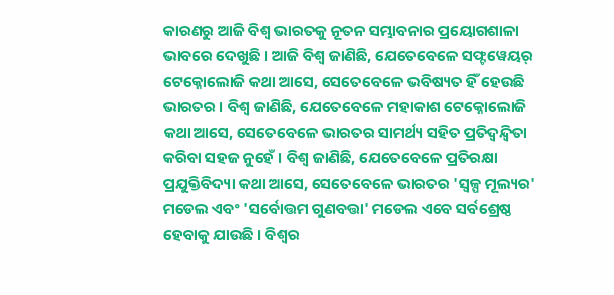କାରଣରୁ ଆଜି ବିଶ୍ୱ ଭାରତକୁ ନୂତନ ସମ୍ଭାବନାର ପ୍ରୟୋଗଶାଳା ଭାବରେ ଦେଖୁଛି । ଆଜି ବିଶ୍ୱ ଜାଣିଛି, ଯେତେବେଳେ ସଫ୍ଟୱେୟର୍ ଟେକ୍ନୋଲୋଜି କଥା ଆସେ, ସେତେବେଳେ ଭବିଷ୍ୟତ ହିଁ ହେଉଛି ଭାରତର । ବିଶ୍ୱ ଜାଣିଛି, ଯେତେବେଳେ ମହାକାଶ ଟେକ୍ନୋଲୋଜି କଥା ଆସେ, ସେତେବେଳେ ଭାରତର ସାମର୍ଥ୍ୟ ସହିତ ପ୍ରତିଦ୍ୱନ୍ଦ୍ୱିତା କରିବା ସହଜ ନୁହେଁ । ବିଶ୍ୱ ଜାଣିଛି, ଯେତେବେଳେ ପ୍ରତିରକ୍ଷା ପ୍ରଯୁକ୍ତିବିଦ୍ୟା କଥା ଆସେ, ସେତେବେଳେ ଭାରତର 'ସ୍ୱଳ୍ପ ମୂଲ୍ୟର' ମଡେଲ ଏବଂ 'ସର୍ବୋତ୍ତମ ଗୁଣବତ୍ତା' ମଡେଲ ଏବେ ସର୍ବଶ୍ରେଷ୍ଠ ହେବାକୁ ଯାଉଛି । ବିଶ୍ୱର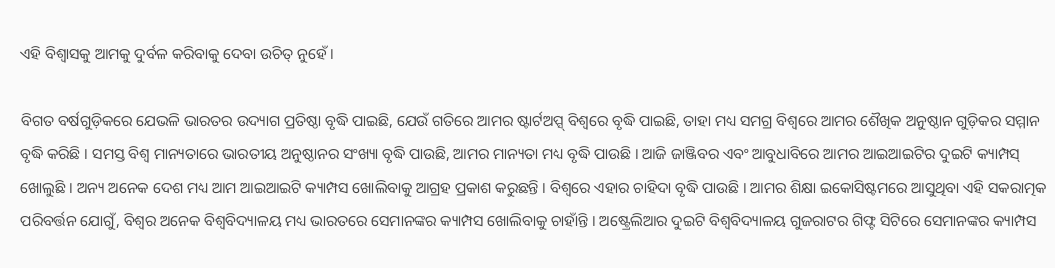ଏହି ବିଶ୍ୱାସକୁ ଆମକୁ ଦୁର୍ବଳ କରିବାକୁ ଦେବା ଉଚିତ୍ ନୁହେଁ ।

ବିଗତ ବର୍ଷଗୁଡ଼ିକରେ ଯେଭଳି ଭାରତର ଉଦ୍ୟାଗ ପ୍ରତିଷ୍ଠା ବୃଦ୍ଧି ପାଇଛି, ଯେଉଁ ଗତିରେ ଆମର ଷ୍ଟାର୍ଟଅପ୍ସ୍ ବିଶ୍ୱରେ ବୃଦ୍ଧି ପାଇଛି, ତାହା ମଧ୍ୟ ସମଗ୍ର ବିଶ୍ୱରେ ଆମର ଶୈଖିକ ଅନୁଷ୍ଠାନ ଗୁଡ଼ିକର ସମ୍ମାନ ବୃଦ୍ଧି କରିଛି । ସମସ୍ତ ବିଶ୍ୱ ମାନ୍ୟତାରେ ଭାରତୀୟ ଅନୁଷ୍ଠାନର ସଂଖ୍ୟା ବୃଦ୍ଧି ପାଉଛି, ଆମର ମାନ୍ୟତା ମଧ୍ୟ ବୃଦ୍ଧି ପାଉଛି । ଆଜି ଜାଞ୍ଜିବର ଏବଂ ଆବୁଧାବିରେ ଆମର ଆଇଆଇଟିର ଦୁଇଟି କ୍ୟାମ୍ପସ୍ ଖୋଲୁଛି । ଅନ୍ୟ ଅନେକ ଦେଶ ମଧ୍ୟ ଆମ ଆଇଆଇଟି କ୍ୟାମ୍ପସ ଖୋଲିବାକୁ ଆଗ୍ରହ ପ୍ରକାଶ କରୁଛନ୍ତି । ବିଶ୍ୱରେ ଏହାର ଚାହିଦା ବୃଦ୍ଧି ପାଉଛି । ଆମର ଶିକ୍ଷା ଇକୋସିଷ୍ଟମରେ ଆସୁଥିବା ଏହି ସକରାତ୍ମକ ପରିବର୍ତ୍ତନ ଯୋଗୁଁ, ବିଶ୍ୱର ଅନେକ ବିଶ୍ୱବିଦ୍ୟାଳୟ ମଧ୍ୟ ଭାରତରେ ସେମାନଙ୍କର କ୍ୟାମ୍ପସ ଖୋଲିବାକୁ ଚାହାଁନ୍ତି । ଅଷ୍ଟ୍ରେଲିଆର ଦୁଇଟି ବିଶ୍ୱବିଦ୍ୟାଳୟ ଗୁଜରାଟର ଗିଫ୍ଟ ସିଟିରେ ସେମାନଙ୍କର କ୍ୟାମ୍ପସ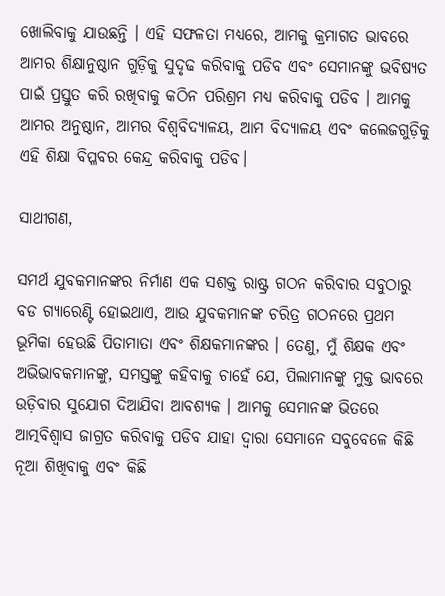ଖୋଲିବାକୁ ଯାଉଛନ୍ତି । ଏହି ସଫଳତା ମଧ୍ୟରେ, ଆମକୁ କ୍ରମାଗତ ଭାବରେ ଆମର ଶିକ୍ଷାନୁଷ୍ଠାନ ଗୁଡ଼ିକୁ ସୁଦୃଢ କରିବାକୁ ପଡିବ ଏବଂ ସେମାନଙ୍କୁ ଭବିଷ୍ୟତ ପାଇଁ ପ୍ରସ୍ତୁତ କରି ରଖିବାକୁ କଠିନ ପରିଶ୍ରମ ମଧ୍ୟ କରିବାକୁ ପଡିବ । ଆମକୁ ଆମର ଅନୁଷ୍ଠାନ, ଆମର ବିଶ୍ୱବିଦ୍ୟାଳୟ, ଆମ ବିଦ୍ୟାଳୟ ଏବଂ କଲେଜଗୁଡ଼ିକୁ ଏହି ଶିକ୍ଷା ବିପ୍ଳବର କେନ୍ଦ୍ର କରିବାକୁ ପଡିବ।

ସାଥୀଗଣ,

ସମର୍ଥ ଯୁବକମାନଙ୍କର ନିର୍ମାଣ ଏକ ସଶକ୍ତ ରାଷ୍ଟ୍ର ଗଠନ କରିବାର ସବୁଠାରୁ ବଡ ଗ୍ୟାରେଣ୍ଟି ହୋଇଥାଏ, ଆଉ ଯୁବକମାନଙ୍କ ଚରିତ୍ର ଗଠନରେ ପ୍ରଥମ ଭୂମିକା ହେଉଛି ପିତାମାତା ଏବଂ ଶିକ୍ଷକମାନଙ୍କର । ତେଣୁ, ମୁଁ ଶିକ୍ଷକ ଏବଂ ଅଭିଭାବକମାନଙ୍କୁ, ସମସ୍ତଙ୍କୁ କହିବାକୁ ଚାହେଁ ଯେ, ପିଲାମାନଙ୍କୁ ମୁକ୍ତ ଭାବରେ ଉଡ଼ିବାର ସୁଯୋଗ ଦିଆଯିବା ଆବଶ୍ୟକ । ଆମକୁ ସେମାନଙ୍କ ଭିତରେ ଆତ୍ମବିଶ୍ୱାସ ଜାଗ୍ରତ କରିବାକୁ ପଡିବ ଯାହା ଦ୍ବାରା ସେମାନେ ସବୁବେଳେ କିଛି ନୂଆ ଶିଖିବାକୁ ଏବଂ କିଛି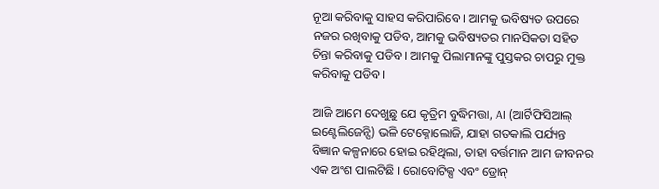ନୂଆ କରିବାକୁ ସାହସ କରିପାରିବେ । ଆମକୁ ଭବିଷ୍ୟତ ଉପରେ ନଜର ରଖିବାକୁ ପଡିବ, ଆମକୁ ଭବିଷ୍ୟତର ମାନସିକତା ସହିତ ଚିନ୍ତା କରିବାକୁ ପଡିବ । ଆମକୁ ପିଲାମାନଙ୍କୁ ପୁସ୍ତକର ଚାପରୁ ମୁକ୍ତ କରିବାକୁ ପଡିବ।

ଆଜି ଆମେ ଦେଖୁଛୁ ଯେ କୃତ୍ରିମ ବୁଦ୍ଧିମତ୍ତା, AI (ଆର୍ଟିଫିସିଆଲ୍ ଇଣ୍ଟେଲିଜେନ୍ସି) ଭଳି ଟେକ୍ନୋଲୋଜି, ଯାହା ଗତକାଲି ପର୍ଯ୍ୟନ୍ତ ବିଜ୍ଞାନ କଳ୍ପନାରେ ହୋଇ ରହିଥିଲା, ତାହା ବର୍ତ୍ତମାନ ଆମ ଜୀବନର ଏକ ଅଂଶ ପାଲଟିଛି । ରୋବୋଟିକ୍ସ ଏବଂ ଡ୍ରୋନ୍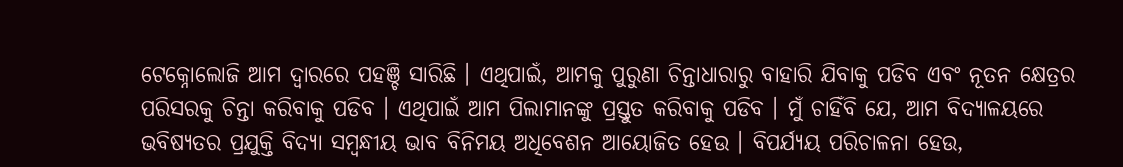ଟେକ୍ନୋଲୋଜି ଆମ ଦ୍ୱାରରେ ପହଞ୍ଚି ସାରିଛି । ଏଥିପାଇଁ, ଆମକୁ ପୁରୁଣା ଚିନ୍ତାଧାରାରୁ ବାହାରି ଯିବାକୁ ପଡିବ ଏବଂ ନୂତନ କ୍ଷେତ୍ରର ପରିସରକୁ ଚିନ୍ତା କରିବାକୁ ପଡିବ । ଏଥିପାଇଁ ଆମ ପିଲାମାନଙ୍କୁ ପ୍ରସ୍ତୁତ କରିବାକୁ ପଡିବ । ମୁଁ ଚାହିଁବି ଯେ, ଆମ ବିଦ୍ୟାଳୟରେ ଭବିଷ୍ୟତର ପ୍ରଯୁକ୍ତି ବିଦ୍ୟା ସମ୍ବନ୍ଧୀୟ ଭାବ ବିନିମୟ ଅଧିବେଶନ ଆୟୋଜିତ ହେଉ । ବିପର୍ଯ୍ୟୟ ପରିଚାଳନା ହେଉ,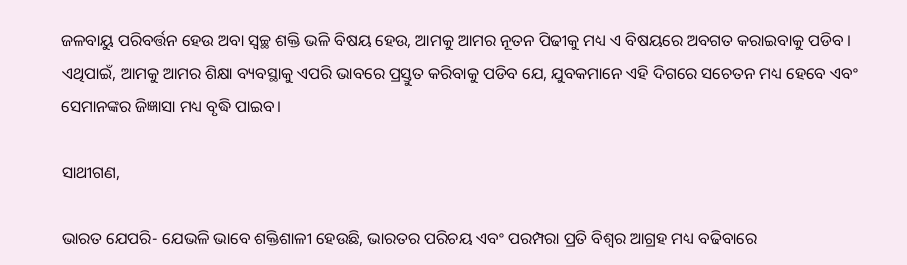ଜଳବାୟୁ ପରିବର୍ତ୍ତନ ହେଉ ଅବା ସ୍ୱଚ୍ଛ ଶକ୍ତି ଭଳି ବିଷୟ ହେଉ, ଆମକୁ ଆମର ନୂତନ ପିଢୀକୁ ମଧ୍ୟ ଏ ବିଷୟରେ ଅବଗତ କରାଇବାକୁ ପଡିବ । ଏଥିପାଇଁ, ଆମକୁ ଆମର ଶିକ୍ଷା ବ୍ୟବସ୍ଥାକୁ ଏପରି ଭାବରେ ପ୍ରସ୍ତୁତ କରିବାକୁ ପଡିବ ଯେ, ଯୁବକମାନେ ଏହି ଦିଗରେ ସଚେତନ ମଧ୍ୟ ହେବେ ଏବଂ ସେମାନଙ୍କର ଜିଜ୍ଞାସା ମଧ୍ୟ ବୃଦ୍ଧି ପାଇବ।

ସାଥୀଗଣ,

ଭାରତ ଯେପରି- ଯେଭଳି ଭାବେ ଶକ୍ତିଶାଳୀ ହେଉଛି, ଭାରତର ପରିଚୟ ଏବଂ ପରମ୍ପରା ପ୍ରତି ବିଶ୍ୱର ଆଗ୍ରହ ମଧ୍ୟ ବଢିବାରେ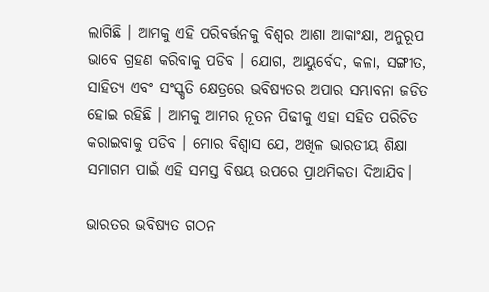ଲାଗିଛି । ଆମକୁ ଏହି ପରିବର୍ତ୍ତନକୁ ବିଶ୍ବର ଆଶା ଆକାଂକ୍ଷା, ଅନୁରୂପ ଭାବେ ଗ୍ରହଣ କରିବାକୁ ପଡିବ । ଯୋଗ, ଆୟୁର୍ବେଦ, କଳା, ସଙ୍ଗୀତ, ସାହିତ୍ୟ ଏବଂ ସଂସ୍କୃତି କ୍ଷେତ୍ରରେ ଭବିଷ୍ୟତର ଅପାର ସମ୍ଭାବନା ଜଡିତ ହୋଇ ରହିଛି । ଆମକୁ ଆମର ନୂତନ ପିଢୀକୁ ଏହା ସହିତ ପରିଚିତ କରାଇବାକୁ ପଡିବ । ମୋର ବିଶ୍ବାସ ଯେ, ଅଖିଳ ଭାରତୀୟ ଶିକ୍ଷା ସମାଗମ ପାଇଁ ଏହି ସମସ୍ତ ବିଷୟ ଉପରେ ପ୍ରାଥମିକତା ଦିଆଯିବ।

ଭାରତର ଭବିଷ୍ୟତ ଗଠନ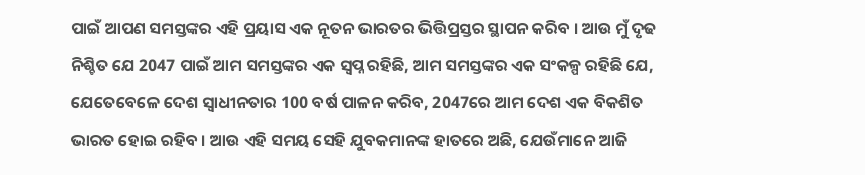ପାଇଁ ଆପଣ ସମସ୍ତଙ୍କର ଏହି ପ୍ରୟାସ ଏକ ନୂତନ ଭାରତର ଭିତ୍ତିପ୍ରସ୍ତର ସ୍ଥାପନ କରିବ । ଆଉ ମୁଁ ଦୃଢ ନିଶ୍ଚିତ ଯେ 2047 ପାଇଁ ଆମ ସମସ୍ତଙ୍କର ଏକ ସ୍ୱପ୍ନ ରହିଛି, ଆମ ସମସ୍ତଙ୍କର ଏକ ସଂକଳ୍ପ ରହିଛି ଯେ, ଯେତେବେଳେ ଦେଶ ସ୍ୱାଧୀନତାର 100 ବର୍ଷ ପାଳନ କରିବ, 2047ରେ ଆମ ଦେଶ ଏକ ବିକଶିତ ଭାରତ ହୋଇ ରହିବ । ଆଉ ଏହି ସମୟ ସେହି ଯୁବକମାନଙ୍କ ହାତରେ ଅଛି, ଯେଉଁମାନେ ଆଜି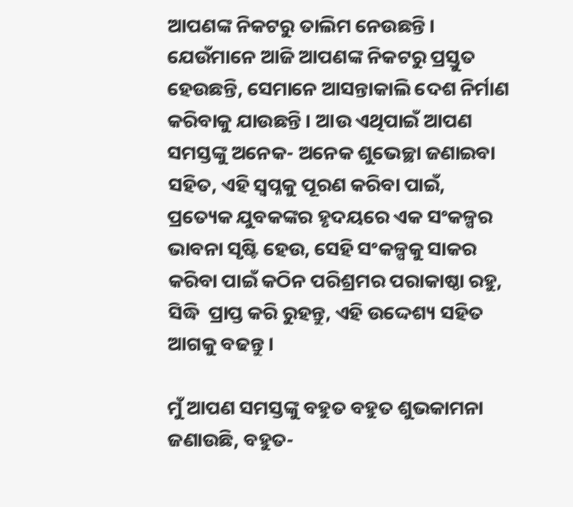ଆପଣଙ୍କ ନିକଟରୁ ତାଲିମ ନେଉଛନ୍ତି । ଯେଉଁମାନେ ଆଜି ଆପଣଙ୍କ ନିକଟରୁ ପ୍ରସ୍ତୁତ ହେଉଛନ୍ତି, ସେମାନେ ଆସନ୍ତାକାଲି ଦେଶ ନିର୍ମାଣ କରିବାକୁ ଯାଉଛନ୍ତି । ଆଉ ଏଥିପାଇଁ ଆପଣ ସମସ୍ତଙ୍କୁ ଅନେକ- ଅନେକ ଶୁଭେଚ୍ଛା ଜଣାଇବା ସହିତ, ଏହି ସ୍ୱପ୍ନକୁ ପୂରଣ କରିବା ପାଇଁ, ପ୍ରତ୍ୟେକ ଯୁବକଙ୍କର ହୃଦୟରେ ଏକ ସଂକଳ୍ପର ଭାବନା ସୃଷ୍ଟି ହେଉ, ସେହି ସଂକଳ୍ପକୁ ସାକର କରିବା ପାଇଁ କଠିନ ପରିଶ୍ରମର ପରାକାଷ୍ଠା ରହୁ, ସିଦ୍ଧି  ପ୍ରାପ୍ତ କରି ରୁହନ୍ତୁ, ଏହି ଉଦ୍ଦେଶ୍ୟ ସହିତ ଆଗକୁ ବଢନ୍ତୁ ।

ମୁଁ ଆପଣ ସମସ୍ତଙ୍କୁ ବହୁତ ବହୁତ ଶୁଭକାମନା ଜଣାଉଛି, ବହୁତ-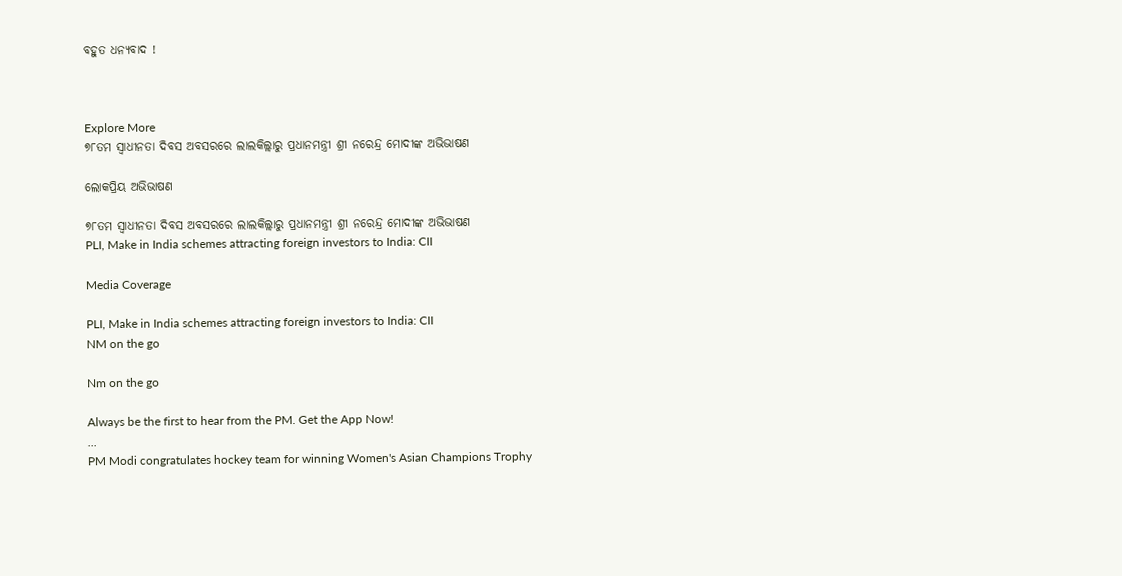ବହୁତ ଧନ୍ୟବାଦ !



Explore More
୭୮ତମ ସ୍ୱାଧୀନତା ଦିବସ ଅବସରରେ ଲାଲକିଲ୍ଲାରୁ ପ୍ରଧାନମନ୍ତ୍ରୀ ଶ୍ରୀ ନରେନ୍ଦ୍ର ମୋଦୀଙ୍କ ଅଭିଭାଷଣ

ଲୋକପ୍ରିୟ ଅଭିଭାଷଣ

୭୮ତମ ସ୍ୱାଧୀନତା ଦିବସ ଅବସରରେ ଲାଲକିଲ୍ଲାରୁ ପ୍ରଧାନମନ୍ତ୍ରୀ ଶ୍ରୀ ନରେନ୍ଦ୍ର ମୋଦୀଙ୍କ ଅଭିଭାଷଣ
PLI, Make in India schemes attracting foreign investors to India: CII

Media Coverage

PLI, Make in India schemes attracting foreign investors to India: CII
NM on the go

Nm on the go

Always be the first to hear from the PM. Get the App Now!
...
PM Modi congratulates hockey team for winning Women's Asian Champions Trophy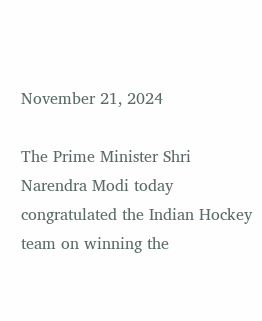November 21, 2024

The Prime Minister Shri Narendra Modi today congratulated the Indian Hockey team on winning the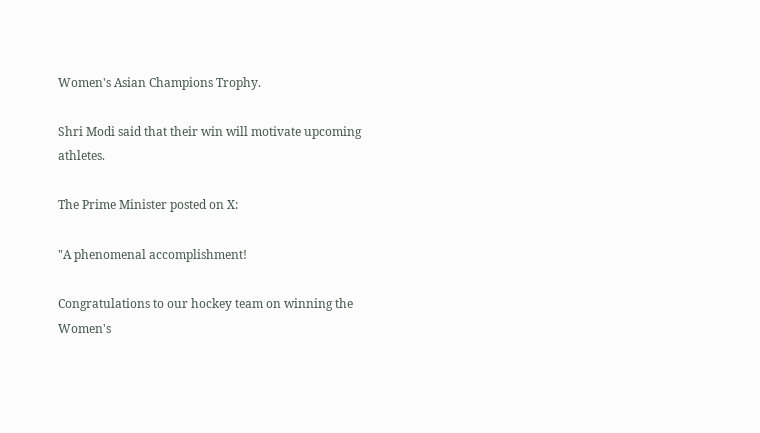Women's Asian Champions Trophy.

Shri Modi said that their win will motivate upcoming athletes.

The Prime Minister posted on X:

"A phenomenal accomplishment!

Congratulations to our hockey team on winning the Women's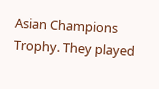Asian Champions Trophy. They played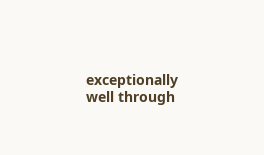exceptionally well through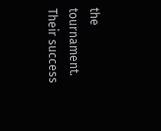the tournament. Their success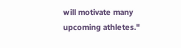will motivate many upcoming athletes."